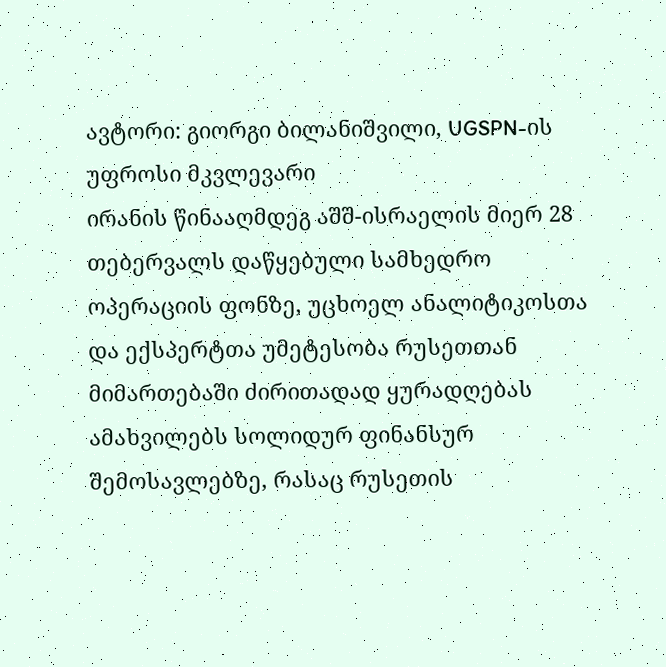ავტორი: გიორგი ბილანიშვილი, UGSPN-ის უფროსი მკვლევარი
ირანის წინააღმდეგ აშშ-ისრაელის მიერ 28 თებერვალს დაწყებული სამხედრო ოპერაციის ფონზე, უცხოელ ანალიტიკოსთა და ექსპერტთა უმეტესობა რუსეთთან მიმართებაში ძირითადად ყურადღებას ამახვილებს სოლიდურ ფინანსურ შემოსავლებზე, რასაც რუსეთის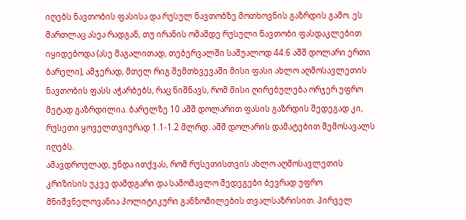იღებს ნავთობის ფასისა და რუსულ ნავთობზე მოთხოვნის გაზრდის გამო. ეს მართლაც ასეა რადგან, თუ ირანის ომამდე რუსული ნავთობი ფასდაკლებით იყიდებოდა (ასე მაგალითად, თებერვალში საშუალოდ 44.6 აშშ დოლარი ერთი ბარელი), ამჯერად, მთელ რიგ შემთხვევაში მისი ფასი ახლო აღმოსავლეთის ნავთობის ფასს აჭარბებს, რაც ნიშნავს, რომ მისი ღირებულება ორჯერ უფრო მეტად გაზრდილია. ბარელზე 10 აშშ დოლარით ფასის გაზრდის შედეგად კი, რუსეთი ყოველთვიურად 1.1-1.2 მლრდ. აშშ დოლარის დამატებით შემოსავალს იღებს.
ამავდროულად, უნდა ითქვას, რომ რუსეთისთვის ახლო აღმოსავლეთის კრიზისის უკვე დამდგარი და სამომავლო შედეგები ბევრად უფრო მნიშვნელოვანია პოლიტიკური განზომილების თვალსაზრისით. პირველ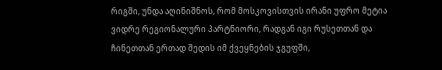რიგში, უნდა აღინიშნოს, რომ მოსკოვისთვის ირანი უფრო მეტია ვიდრე რეგიონალური პარტნიორი, რადგან იგი რუსეთთან და ჩინეთთან ერთად შედის იმ ქვეყნების ჯგუფში,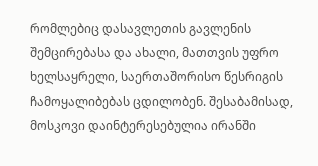რომლებიც დასავლეთის გავლენის შემცირებასა და ახალი, მათთვის უფრო ხელსაყრელი, საერთაშორისო წესრიგის ჩამოყალიბებას ცდილობენ. შესაბამისად, მოსკოვი დაინტერესებულია ირანში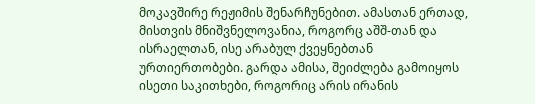მოკავშირე რეჟიმის შენარჩუნებით. ამასთან ერთად, მისთვის მნიშვნელოვანია, როგორც აშშ-თან და ისრაელთან, ისე არაბულ ქვეყნებთან ურთიერთობები. გარდა ამისა, შეიძლება გამოიყოს ისეთი საკითხები, როგორიც არის ირანის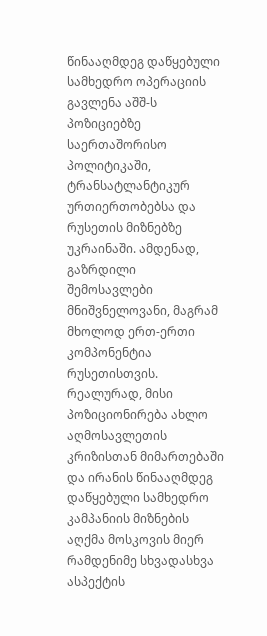წინააღმდეგ დაწყებული სამხედრო ოპერაციის გავლენა აშშ-ს პოზიციებზე საერთაშორისო პოლიტიკაში, ტრანსატლანტიკურ ურთიერთობებსა და რუსეთის მიზნებზე უკრაინაში. ამდენად, გაზრდილი შემოსავლები მნიშვნელოვანი, მაგრამ მხოლოდ ერთ-ერთი კომპონენტია რუსეთისთვის. რეალურად, მისი პოზიციონირება ახლო აღმოსავლეთის კრიზისთან მიმართებაში და ირანის წინააღმდეგ დაწყებული სამხედრო კამპანიის მიზნების აღქმა მოსკოვის მიერ რამდენიმე სხვადასხვა ასპექტის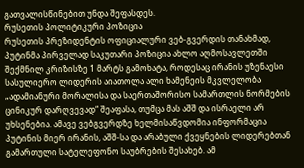გათვალისწინებით უნდა შეფასდეს.
რუსეთის პოლიტიკური პოზიცია
რუსეთის პრეზიდენტის ოფიციალური ვებ-გვერდის თანახმად, პუტინმა პირველად საკუთარი პოზიცია ახლო აღმოსავლეთში შექმნილ კრიზისზე 1 მარტს გამოხატა, როდესაც ირანის უზენაესი სასულიერო ლიდერის აიათოლა ალი ხამენეის მკვლელობა „ადამიანური მორალისა და საერთაშორისო სამართლის ნორმების ცინიკურ დარღვევად“ შეაფასა, თუმცა მას აშშ და ისრაელი არ უხსენებია. ამავე ვებგვერდზე ხელმისაწვდომია ინფორმაცია პუტინის მიერ ირანის, აშშ-სა და არაბული ქვეყნების ლიდერებთან გამართული სატელეფონო საუბრების შესახებ. ამ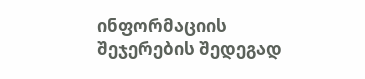ინფორმაციის შეჯერების შედეგად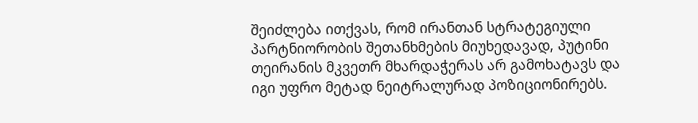შეიძლება ითქვას, რომ ირანთან სტრატეგიული პარტნიორობის შეთანხმების მიუხედავად, პუტინი თეირანის მკვეთრ მხარდაჭერას არ გამოხატავს და იგი უფრო მეტად ნეიტრალურად პოზიციონირებს.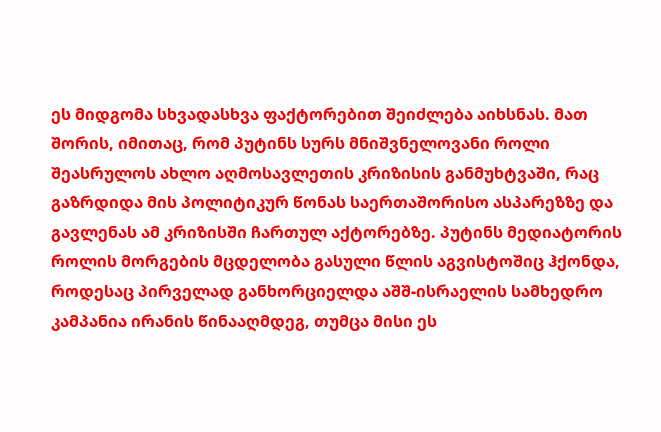ეს მიდგომა სხვადასხვა ფაქტორებით შეიძლება აიხსნას. მათ შორის, იმითაც, რომ პუტინს სურს მნიშვნელოვანი როლი შეასრულოს ახლო აღმოსავლეთის კრიზისის განმუხტვაში, რაც გაზრდიდა მის პოლიტიკურ წონას საერთაშორისო ასპარეზზე და გავლენას ამ კრიზისში ჩართულ აქტორებზე. პუტინს მედიატორის როლის მორგების მცდელობა გასული წლის აგვისტოშიც ჰქონდა, როდესაც პირველად განხორციელდა აშშ-ისრაელის სამხედრო კამპანია ირანის წინააღმდეგ, თუმცა მისი ეს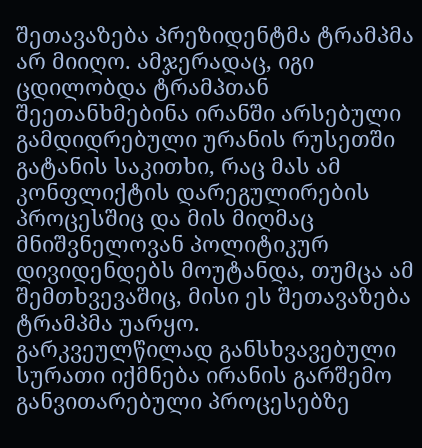შეთავაზება პრეზიდენტმა ტრამპმა არ მიიღო. ამჯერადაც, იგი ცდილობდა ტრამპთან შეეთანხმებინა ირანში არსებული გამდიდრებული ურანის რუსეთში გატანის საკითხი, რაც მას ამ კონფლიქტის დარეგულირების პროცესშიც და მის მიღმაც მნიშვნელოვან პოლიტიკურ დივიდენდებს მოუტანდა, თუმცა ამ შემთხვევაშიც, მისი ეს შეთავაზება ტრამპმა უარყო.
გარკვეულწილად განსხვავებული სურათი იქმნება ირანის გარშემო განვითარებული პროცესებზე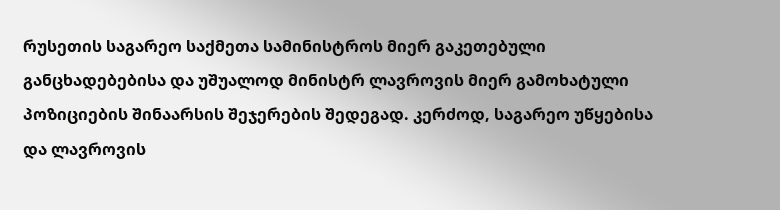რუსეთის საგარეო საქმეთა სამინისტროს მიერ გაკეთებული განცხადებებისა და უშუალოდ მინისტრ ლავროვის მიერ გამოხატული პოზიციების შინაარსის შეჯერების შედეგად. კერძოდ, საგარეო უწყებისა და ლავროვის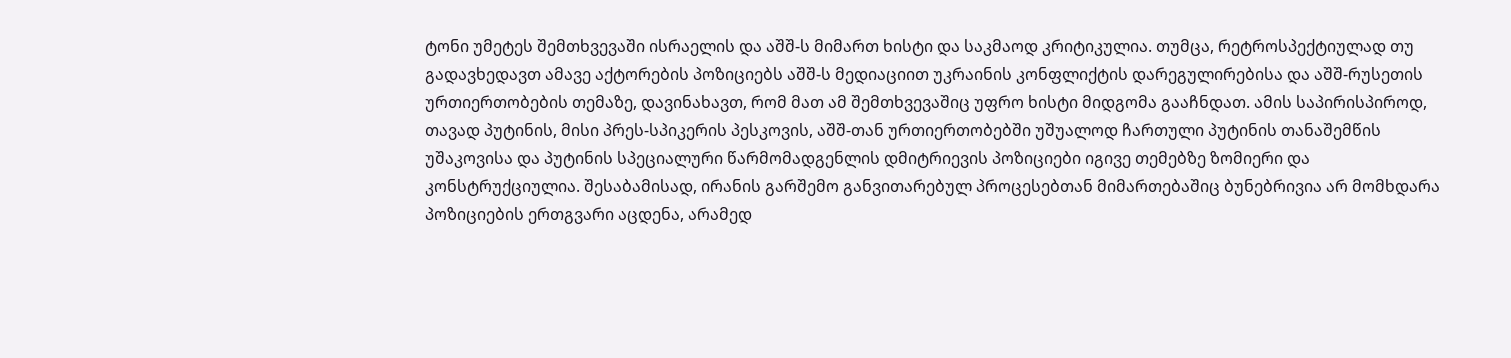ტონი უმეტეს შემთხვევაში ისრაელის და აშშ-ს მიმართ ხისტი და საკმაოდ კრიტიკულია. თუმცა, რეტროსპექტიულად თუ გადავხედავთ ამავე აქტორების პოზიციებს აშშ-ს მედიაციით უკრაინის კონფლიქტის დარეგულირებისა და აშშ-რუსეთის ურთიერთობების თემაზე, დავინახავთ, რომ მათ ამ შემთხვევაშიც უფრო ხისტი მიდგომა გააჩნდათ. ამის საპირისპიროდ, თავად პუტინის, მისი პრეს-სპიკერის პესკოვის, აშშ-თან ურთიერთობებში უშუალოდ ჩართული პუტინის თანაშემწის უშაკოვისა და პუტინის სპეციალური წარმომადგენლის დმიტრიევის პოზიციები იგივე თემებზე ზომიერი და კონსტრუქციულია. შესაბამისად, ირანის გარშემო განვითარებულ პროცესებთან მიმართებაშიც ბუნებრივია არ მომხდარა პოზიციების ერთგვარი აცდენა, არამედ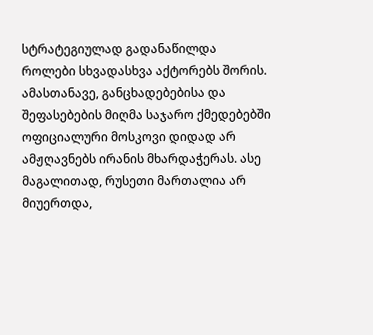სტრატეგიულად გადანაწილდა როლები სხვადასხვა აქტორებს შორის.
ამასთანავე, განცხადებებისა და შეფასებების მიღმა საჯარო ქმედებებში ოფიციალური მოსკოვი დიდად არ ამჟღავნებს ირანის მხარდაჭერას. ასე მაგალითად, რუსეთი მართალია არ მიუერთდა,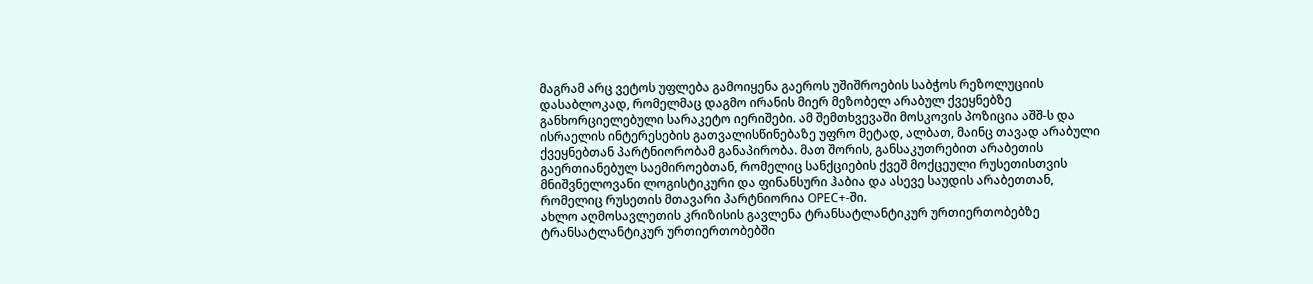მაგრამ არც ვეტოს უფლება გამოიყენა გაეროს უშიშროების საბჭოს რეზოლუციის დასაბლოკად, რომელმაც დაგმო ირანის მიერ მეზობელ არაბულ ქვეყნებზე განხორციელებული სარაკეტო იერიშები. ამ შემთხვევაში მოსკოვის პოზიცია აშშ-ს და ისრაელის ინტერესების გათვალისწინებაზე უფრო მეტად, ალბათ, მაინც თავად არაბული ქვეყნებთან პარტნიორობამ განაპირობა. მათ შორის, განსაკუთრებით არაბეთის გაერთიანებულ საემიროებთან, რომელიც სანქციების ქვეშ მოქცეული რუსეთისთვის მნიშვნელოვანი ლოგისტიკური და ფინანსური ჰაბია და ასევე საუდის არაბეთთან, რომელიც რუსეთის მთავარი პარტნიორია OPEC+-ში.
ახლო აღმოსავლეთის კრიზისის გავლენა ტრანსატლანტიკურ ურთიერთობებზე
ტრანსატლანტიკურ ურთიერთობებში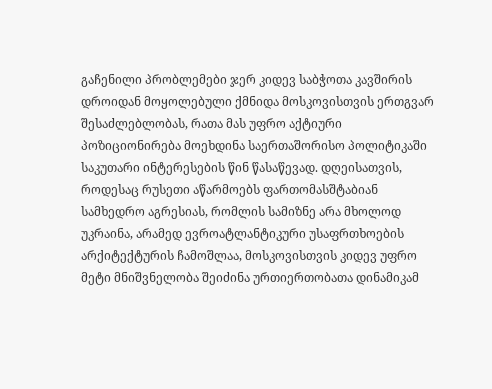გაჩენილი პრობლემები ჯერ კიდევ საბჭოთა კავშირის დროიდან მოყოლებული ქმნიდა მოსკოვისთვის ერთგვარ შესაძლებლობას, რათა მას უფრო აქტიური პოზიციონირება მოეხდინა საერთაშორისო პოლიტიკაში საკუთარი ინტერესების წინ წასაწევად. დღეისათვის, როდესაც რუსეთი აწარმოებს ფართომასშტაბიან სამხედრო აგრესიას, რომლის სამიზნე არა მხოლოდ უკრაინა, არამედ ევროატლანტიკური უსაფრთხოების არქიტექტურის ჩამოშლაა, მოსკოვისთვის კიდევ უფრო მეტი მნიშვნელობა შეიძინა ურთიერთობათა დინამიკამ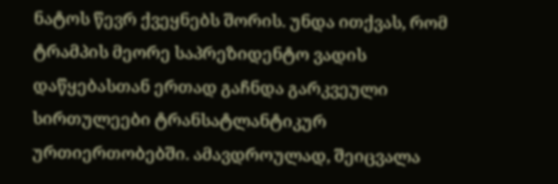ნატოს წევრ ქვეყნებს შორის. უნდა ითქვას, რომ ტრამპის მეორე საპრეზიდენტო ვადის დაწყებასთან ერთად გაჩნდა გარკვეული სირთულეები ტრანსატლანტიკურ ურთიერთობებში. ამავდროულად, შეიცვალა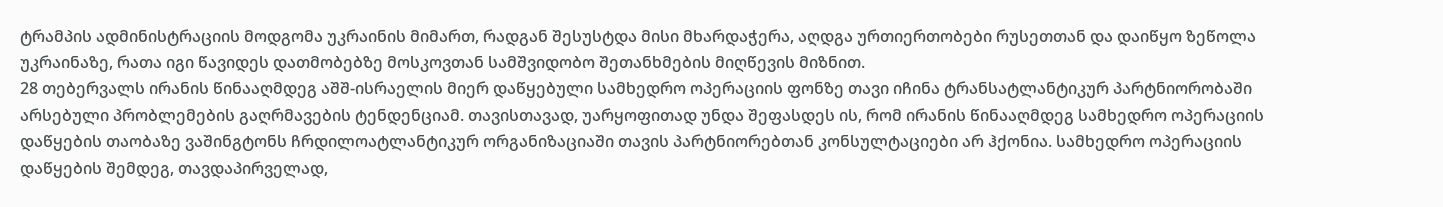ტრამპის ადმინისტრაციის მოდგომა უკრაინის მიმართ, რადგან შესუსტდა მისი მხარდაჭერა, აღდგა ურთიერთობები რუსეთთან და დაიწყო ზეწოლა უკრაინაზე, რათა იგი წავიდეს დათმობებზე მოსკოვთან სამშვიდობო შეთანხმების მიღწევის მიზნით.
28 თებერვალს ირანის წინააღმდეგ აშშ-ისრაელის მიერ დაწყებული სამხედრო ოპერაციის ფონზე თავი იჩინა ტრანსატლანტიკურ პარტნიორობაში არსებული პრობლემების გაღრმავების ტენდენციამ. თავისთავად, უარყოფითად უნდა შეფასდეს ის, რომ ირანის წინააღმდეგ სამხედრო ოპერაციის დაწყების თაობაზე ვაშინგტონს ჩრდილოატლანტიკურ ორგანიზაციაში თავის პარტნიორებთან კონსულტაციები არ ჰქონია. სამხედრო ოპერაციის დაწყების შემდეგ, თავდაპირველად,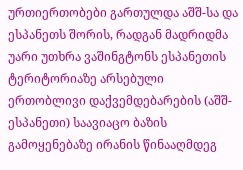ურთიერთობები გართულდა აშშ-სა და ესპანეთს შორის, რადგან მადრიდმა უარი უთხრა ვაშინგტონს ესპანეთის ტერიტორიაზე არსებული ერთობლივი დაქვემდებარების (აშშ-ესპანეთი) საავიაცო ბაზის გამოყენებაზე ირანის წინააღმდეგ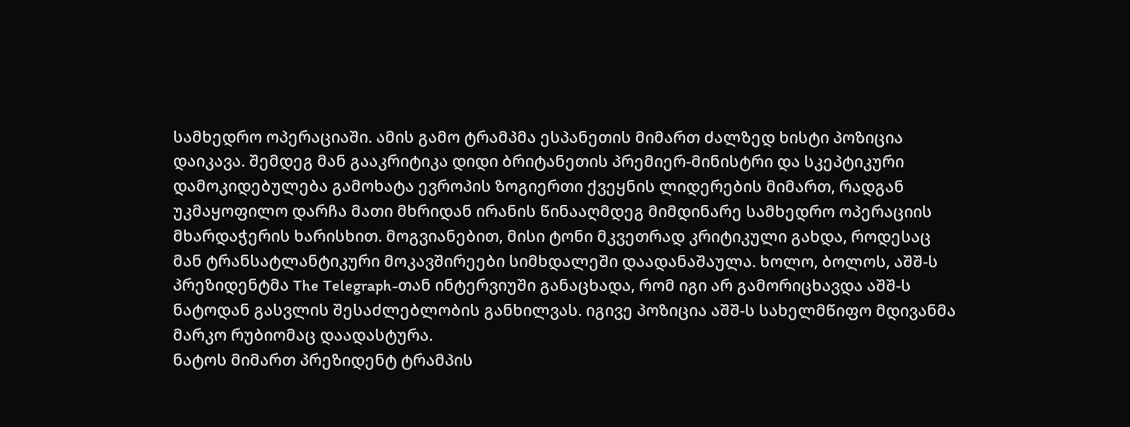სამხედრო ოპერაციაში. ამის გამო ტრამპმა ესპანეთის მიმართ ძალზედ ხისტი პოზიცია დაიკავა. შემდეგ მან გააკრიტიკა დიდი ბრიტანეთის პრემიერ-მინისტრი და სკეპტიკური დამოკიდებულება გამოხატა ევროპის ზოგიერთი ქვეყნის ლიდერების მიმართ, რადგან უკმაყოფილო დარჩა მათი მხრიდან ირანის წინააღმდეგ მიმდინარე სამხედრო ოპერაციის მხარდაჭერის ხარისხით. მოგვიანებით, მისი ტონი მკვეთრად კრიტიკული გახდა, როდესაც მან ტრანსატლანტიკური მოკავშირეები სიმხდალეში დაადანაშაულა. ხოლო, ბოლოს, აშშ-ს პრეზიდენტმა The Telegraph-თან ინტერვიუში განაცხადა, რომ იგი არ გამორიცხავდა აშშ-ს ნატოდან გასვლის შესაძლებლობის განხილვას. იგივე პოზიცია აშშ-ს სახელმწიფო მდივანმა მარკო რუბიომაც დაადასტურა.
ნატოს მიმართ პრეზიდენტ ტრამპის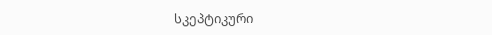სკეპტიკური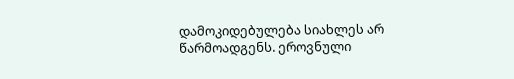დამოკიდებულება სიახლეს არ წარმოადგენს. ეროვნული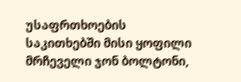უსაფრთხოების საკითხებში მისი ყოფილი მრჩეველი ჯონ ბოლტონი,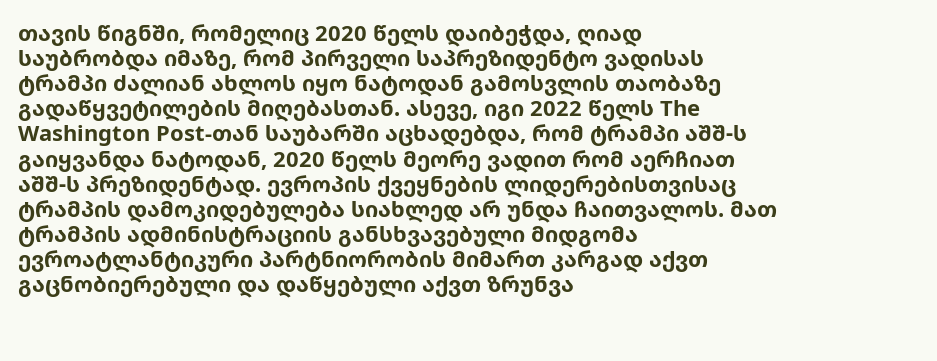თავის წიგნში, რომელიც 2020 წელს დაიბეჭდა, ღიად საუბრობდა იმაზე, რომ პირველი საპრეზიდენტო ვადისას ტრამპი ძალიან ახლოს იყო ნატოდან გამოსვლის თაობაზე გადაწყვეტილების მიღებასთან. ასევე, იგი 2022 წელს The Washington Post-თან საუბარში აცხადებდა, რომ ტრამპი აშშ-ს გაიყვანდა ნატოდან, 2020 წელს მეორე ვადით რომ აერჩიათ აშშ-ს პრეზიდენტად. ევროპის ქვეყნების ლიდერებისთვისაც ტრამპის დამოკიდებულება სიახლედ არ უნდა ჩაითვალოს. მათ ტრამპის ადმინისტრაციის განსხვავებული მიდგომა ევროატლანტიკური პარტნიორობის მიმართ კარგად აქვთ გაცნობიერებული და დაწყებული აქვთ ზრუნვა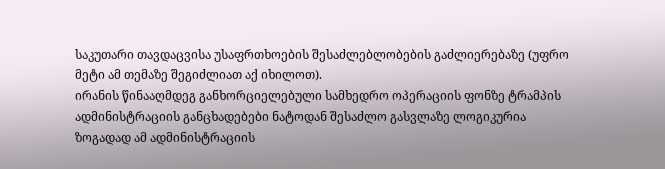საკუთარი თავდაცვისა უსაფრთხოების შესაძლებლობების გაძლიერებაზე (უფრო მეტი ამ თემაზე შეგიძლიათ აქ იხილოთ).
ირანის წინააღმდეგ განხორციელებული სამხედრო ოპერაციის ფონზე ტრამპის ადმინისტრაციის განცხადებები ნატოდან შესაძლო გასვლაზე ლოგიკურია ზოგადად ამ ადმინისტრაციის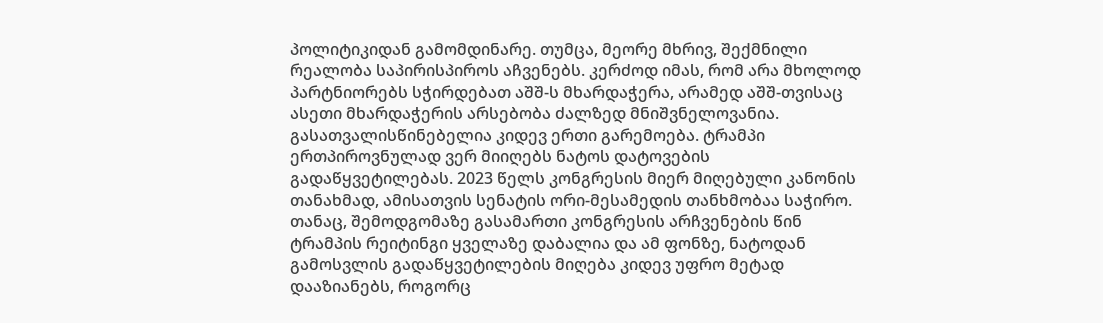პოლიტიკიდან გამომდინარე. თუმცა, მეორე მხრივ, შექმნილი რეალობა საპირისპიროს აჩვენებს. კერძოდ იმას, რომ არა მხოლოდ პარტნიორებს სჭირდებათ აშშ-ს მხარდაჭერა, არამედ აშშ-თვისაც ასეთი მხარდაჭერის არსებობა ძალზედ მნიშვნელოვანია. გასათვალისწინებელია კიდევ ერთი გარემოება. ტრამპი ერთპიროვნულად ვერ მიიღებს ნატოს დატოვების გადაწყვეტილებას. 2023 წელს კონგრესის მიერ მიღებული კანონის თანახმად, ამისათვის სენატის ორი-მესამედის თანხმობაა საჭირო. თანაც, შემოდგომაზე გასამართი კონგრესის არჩვენების წინ ტრამპის რეიტინგი ყველაზე დაბალია და ამ ფონზე, ნატოდან გამოსვლის გადაწყვეტილების მიღება კიდევ უფრო მეტად დააზიანებს, როგორც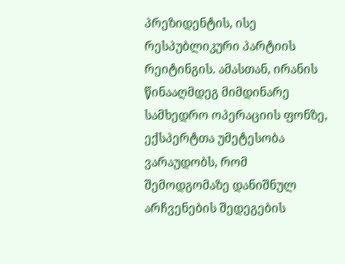პრეზიდენტის, ისე რესპუბლიკური პარტიის რეიტინგის. ამასთან, ირანის წინააღმდეგ მიმდინარე სამხედრო ოპერაციის ფონზე, ექსპერტთა უმეტესობა ვარაუდობს, რომ შემოდგომაზე დანიშნულ არჩვენების შედეგების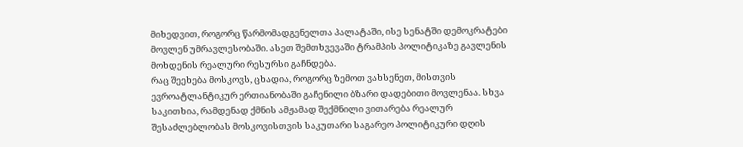მიხედვით, როგორც წარმომადგენელთა პალატაში, ისე სენატში დემოკრატები მოვლენ უმრავლესობაში. ასეთ შემთხვევაში ტრამპის პოლიტიკაზე გავლენის მოხდენის რეალური რესურსი გაჩნდება.
რაც შეეხება მოსკოვს, ცხადია, როგორც ზემოთ ვახსენეთ, მისთვის ევროატლანტიკურ ერთიანობაში გაჩენილი ბზარი დადებითი მოვლენაა. სხვა საკითხია, რამდენად ქმნის ამჟამად შექმნილი ვითარება რეალურ შესაძლებლობას მოსკოვისთვის საკუთარი საგარეო პოლიტიკური დღის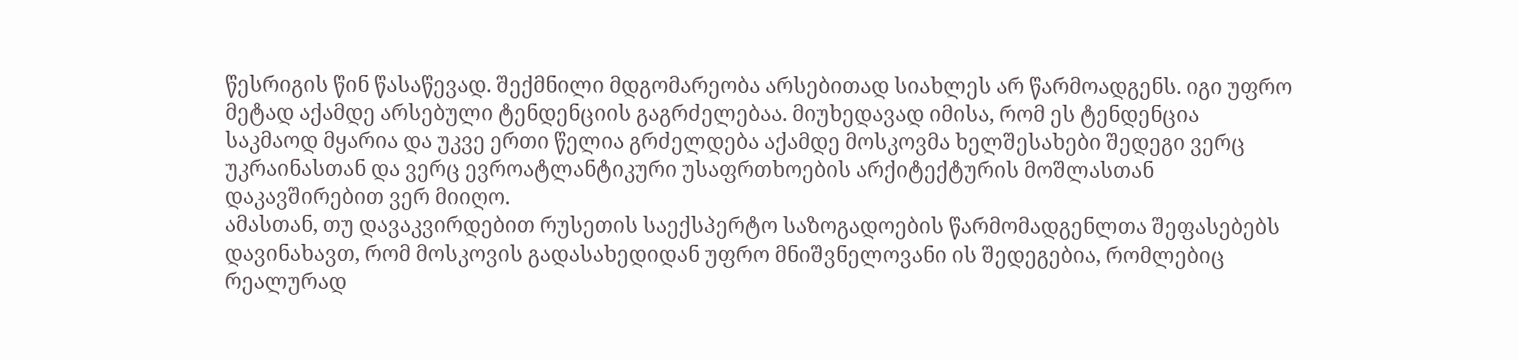წესრიგის წინ წასაწევად. შექმნილი მდგომარეობა არსებითად სიახლეს არ წარმოადგენს. იგი უფრო მეტად აქამდე არსებული ტენდენციის გაგრძელებაა. მიუხედავად იმისა, რომ ეს ტენდენცია საკმაოდ მყარია და უკვე ერთი წელია გრძელდება აქამდე მოსკოვმა ხელშესახები შედეგი ვერც უკრაინასთან და ვერც ევროატლანტიკური უსაფრთხოების არქიტექტურის მოშლასთან დაკავშირებით ვერ მიიღო.
ამასთან, თუ დავაკვირდებით რუსეთის საექსპერტო საზოგადოების წარმომადგენლთა შეფასებებს დავინახავთ, რომ მოსკოვის გადასახედიდან უფრო მნიშვნელოვანი ის შედეგებია, რომლებიც რეალურად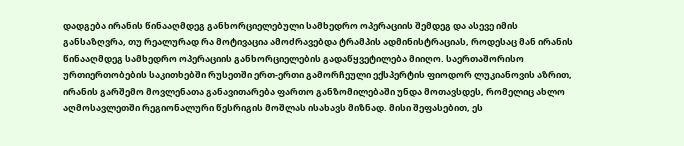დადგება ირანის წინააღმდეგ განხორციელებული სამხედრო ოპერაციის შემდეგ და ასევე იმის განსაზღვრა, თუ რეალურად რა მოტივაცია ამოძრავებდა ტრამპის ადმინისტრაციას, როდესაც მან ირანის წინააღმდეგ სამხედრო ოპერაციის განხორციელების გადაწყვეტილება მიიღო. საერთაშორისო ურთიერთობების საკითხებში რუსეთში ერთ-ერთი გამორჩეული ექსპერტის ფიოდორ ლუკიანოვის აზრით, ირანის გარშემო მოვლენათა განავითარება ფართო განზომილებაში უნდა მოთავსდეს, რომელიც ახლო აღმოსავლეთში რეგიონალური წესრიგის მოშლას ისახავს მიზნად. მისი შეფასებით, ეს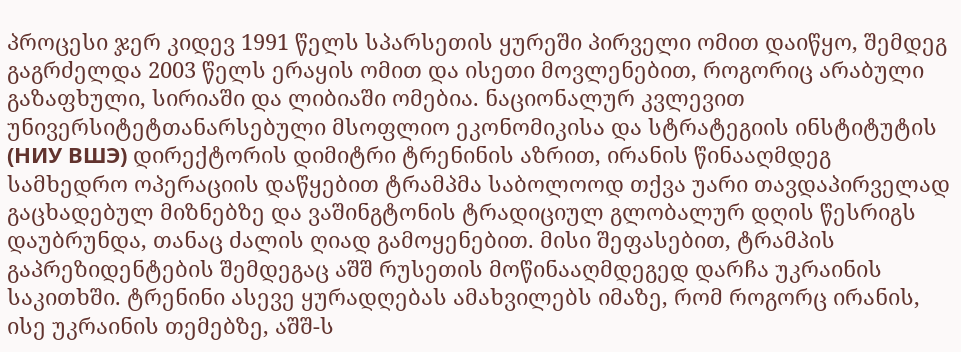პროცესი ჯერ კიდევ 1991 წელს სპარსეთის ყურეში პირველი ომით დაიწყო, შემდეგ გაგრძელდა 2003 წელს ერაყის ომით და ისეთი მოვლენებით, როგორიც არაბული გაზაფხული, სირიაში და ლიბიაში ომებია. ნაციონალურ კვლევით უნივერსიტეტთანარსებული მსოფლიო ეკონომიკისა და სტრატეგიის ინსტიტუტის (НИУ ВШЭ) დირექტორის დიმიტრი ტრენინის აზრით, ირანის წინააღმდეგ სამხედრო ოპერაციის დაწყებით ტრამპმა საბოლოოდ თქვა უარი თავდაპირველად გაცხადებულ მიზნებზე და ვაშინგტონის ტრადიციულ გლობალურ დღის წესრიგს დაუბრუნდა, თანაც ძალის ღიად გამოყენებით. მისი შეფასებით, ტრამპის გაპრეზიდენტების შემდეგაც აშშ რუსეთის მოწინააღმდეგედ დარჩა უკრაინის საკითხში. ტრენინი ასევე ყურადღებას ამახვილებს იმაზე, რომ როგორც ირანის, ისე უკრაინის თემებზე, აშშ-ს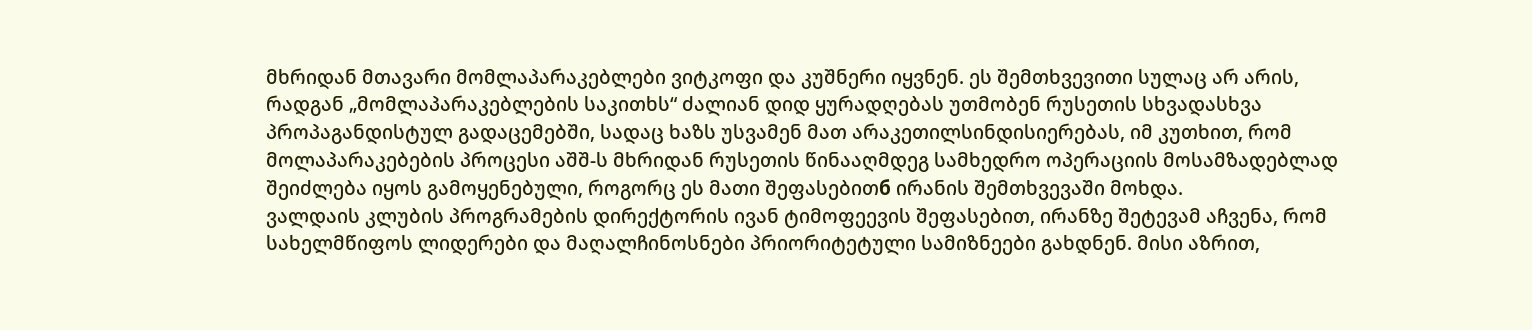მხრიდან მთავარი მომლაპარაკებლები ვიტკოფი და კუშნერი იყვნენ. ეს შემთხვევითი სულაც არ არის, რადგან „მომლაპარაკებლების საკითხს“ ძალიან დიდ ყურადღებას უთმობენ რუსეთის სხვადასხვა პროპაგანდისტულ გადაცემებში, სადაც ხაზს უსვამენ მათ არაკეთილსინდისიერებას, იმ კუთხით, რომ მოლაპარაკებების პროცესი აშშ-ს მხრიდან რუსეთის წინააღმდეგ სამხედრო ოპერაციის მოსამზადებლად შეიძლება იყოს გამოყენებული, როგორც ეს მათი შეფასებითб ირანის შემთხვევაში მოხდა.
ვალდაის კლუბის პროგრამების დირექტორის ივან ტიმოფეევის შეფასებით, ირანზე შეტევამ აჩვენა, რომ სახელმწიფოს ლიდერები და მაღალჩინოსნები პრიორიტეტული სამიზნეები გახდნენ. მისი აზრით,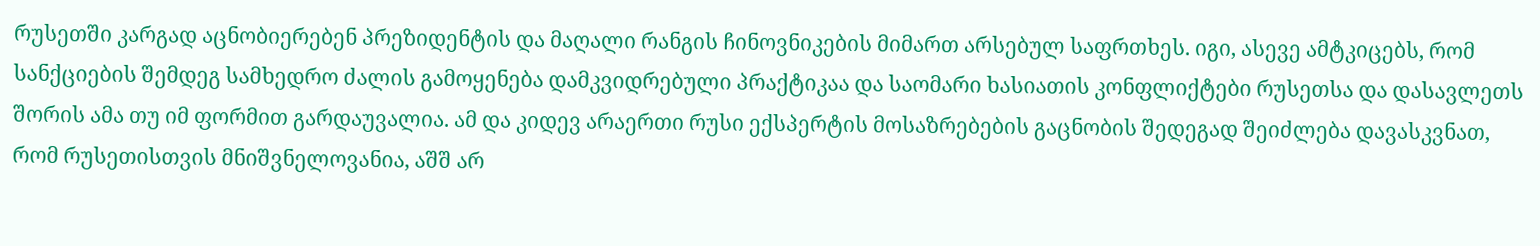რუსეთში კარგად აცნობიერებენ პრეზიდენტის და მაღალი რანგის ჩინოვნიკების მიმართ არსებულ საფრთხეს. იგი, ასევე ამტკიცებს, რომ სანქციების შემდეგ სამხედრო ძალის გამოყენება დამკვიდრებული პრაქტიკაა და საომარი ხასიათის კონფლიქტები რუსეთსა და დასავლეთს შორის ამა თუ იმ ფორმით გარდაუვალია. ამ და კიდევ არაერთი რუსი ექსპერტის მოსაზრებების გაცნობის შედეგად შეიძლება დავასკვნათ, რომ რუსეთისთვის მნიშვნელოვანია, აშშ არ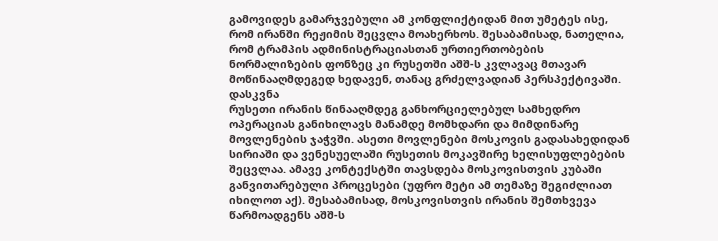გამოვიდეს გამარჯვებული ამ კონფლიქტიდან მით უმეტეს ისე, რომ ირანში რეჟიმის შეცვლა მოახერხოს. შესაბამისად, ნათელია, რომ ტრამპის ადმინისტრაციასთან ურთიერთობების ნორმალიზების ფონზეც კი რუსეთში აშშ-ს კვლავაც მთავარ მოწინააღმდეგედ ხედავენ, თანაც გრძელვადიან პერსპექტივაში.
დასკვნა
რუსეთი ირანის წინააღმდეგ განხორციელებულ სამხედრო ოპერაციას განიხილავს მანამდე მომხდარი და მიმდინარე მოვლენების ჯაჭვში. ასეთი მოვლენები მოსკოვის გადასახედიდან სირიაში და ვენესუელაში რუსეთის მოკავშირე ხელისუფლებების შეცვლაა. ამავე კონტექსტში თავსდება მოსკოვისთვის კუბაში განვითარებული პროცესები (უფრო მეტი ამ თემაზე შეგიძლიათ იხილოთ აქ). შესაბამისად, მოსკოვისთვის ირანის შემთხვევა წარმოადგენს აშშ-ს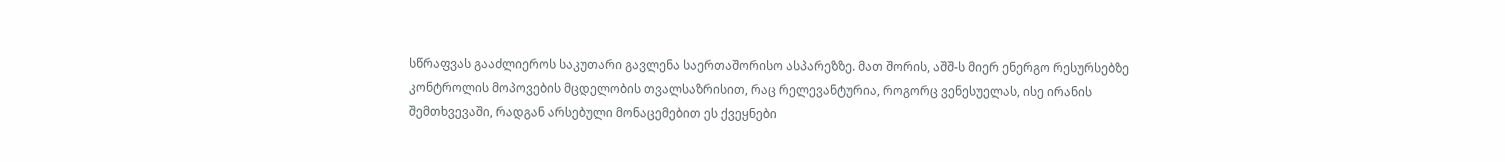სწრაფვას გააძლიეროს საკუთარი გავლენა საერთაშორისო ასპარეზზე. მათ შორის, აშშ-ს მიერ ენერგო რესურსებზე კონტროლის მოპოვების მცდელობის თვალსაზრისით, რაც რელევანტურია, როგორც ვენესუელას, ისე ირანის შემთხვევაში, რადგან არსებული მონაცემებით ეს ქვეყნები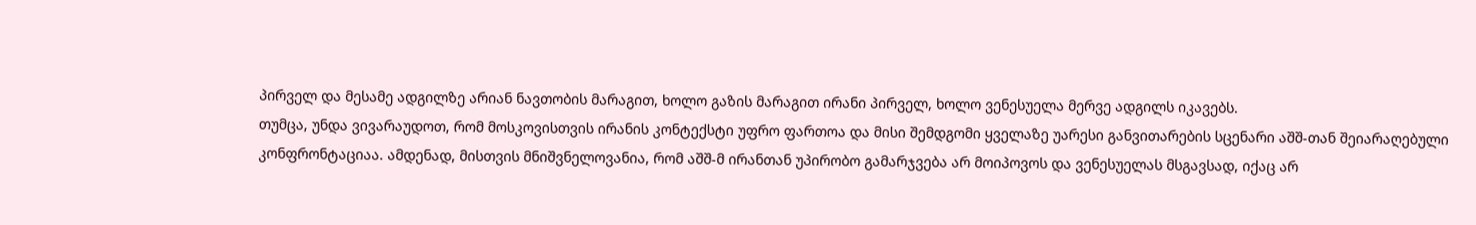პირველ და მესამე ადგილზე არიან ნავთობის მარაგით, ხოლო გაზის მარაგით ირანი პირველ, ხოლო ვენესუელა მერვე ადგილს იკავებს.
თუმცა, უნდა ვივარაუდოთ, რომ მოსკოვისთვის ირანის კონტექსტი უფრო ფართოა და მისი შემდგომი ყველაზე უარესი განვითარების სცენარი აშშ-თან შეიარაღებული კონფრონტაციაა. ამდენად, მისთვის მნიშვნელოვანია, რომ აშშ-მ ირანთან უპირობო გამარჯვება არ მოიპოვოს და ვენესუელას მსგავსად, იქაც არ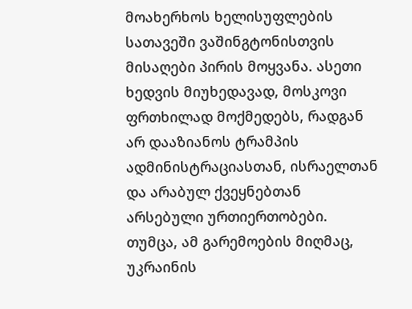მოახერხოს ხელისუფლების სათავეში ვაშინგტონისთვის მისაღები პირის მოყვანა. ასეთი ხედვის მიუხედავად, მოსკოვი ფრთხილად მოქმედებს, რადგან არ დააზიანოს ტრამპის ადმინისტრაციასთან, ისრაელთან და არაბულ ქვეყნებთან არსებული ურთიერთობები. თუმცა, ამ გარემოების მიღმაც, უკრაინის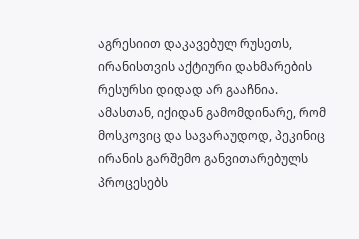აგრესიით დაკავებულ რუსეთს, ირანისთვის აქტიური დახმარების რესურსი დიდად არ გააჩნია.
ამასთან, იქიდან გამომდინარე, რომ მოსკოვიც და სავარაუდოდ, პეკინიც ირანის გარშემო განვითარებულს პროცესებს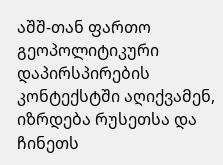აშშ-თან ფართო გეოპოლიტიკური დაპირსპირების კონტექსტში აღიქვამენ, იზრდება რუსეთსა და ჩინეთს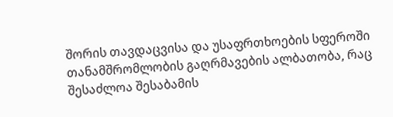შორის თავდაცვისა და უსაფრთხოების სფეროში თანამშრომლობის გაღრმავების ალბათობა, რაც შესაძლოა შესაბამის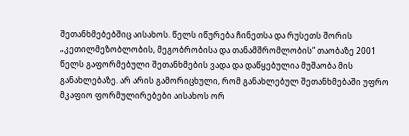შეთანხმებებშიც აისახოს. წელს იწურება ჩინეთსა და რუსეთს შორის „კეთილმეზობლობის, მეგობრობისა და თანამშრომლობის“ თაობაზე 2001 წელს გაფორმებული შეთანხმების ვადა და დაწყებულია მუშაობა მის განახლებაზე. არ არის გამორიცხული, რომ განახლებულ შეთანხმებაში უფრო მკაფიო ფორმულირებები აისახოს ორ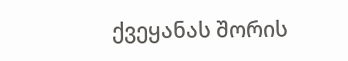ქვეყანას შორის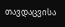თავდაცვისა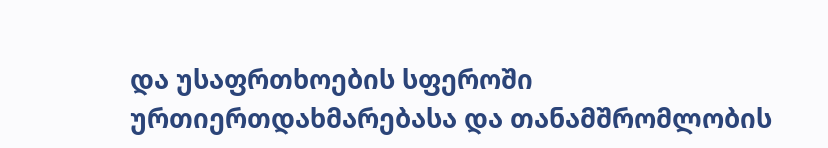და უსაფრთხოების სფეროში ურთიერთდახმარებასა და თანამშრომლობის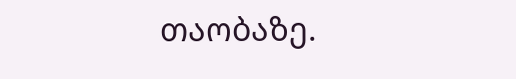თაობაზე.